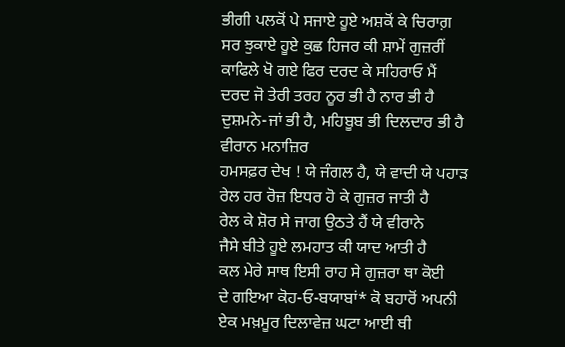ਭੀਗੀ ਪਲਕੋਂ ਪੇ ਸਜਾਏ ਹੂਏ ਅਸ਼ਕੋਂ ਕੇ ਚਿਰਾਗ਼
ਸਰ ਝੁਕਾਏ ਹੂਏ ਕੁਛ ਹਿਜਰ ਕੀ ਸ਼ਾਮੇਂ ਗੁਜ਼ਰੀਂ
ਕਾਫਿਲੇ ਖੋ ਗਏ ਫਿਰ ਦਰਦ ਕੇ ਸਹਿਰਾਓ ਮੈਂ
ਦਰਦ ਜੋ ਤੇਰੀ ਤਰਹ ਨੂਰ ਭੀ ਹੈ ਨਾਰ ਭੀ ਹੈ
ਦੁਸ਼ਮਨੇ-ਜਾਂ ਭੀ ਹੈ, ਮਹਿਬੂਬ ਭੀ ਦਿਲਦਾਰ ਭੀ ਹੈ
ਵੀਰਾਨ ਮਨਾਜ਼ਿਰ
ਹਮਸਫ਼ਰ ਦੇਖ ! ਯੇ ਜੰਗਲ ਹੈ, ਯੇ ਵਾਦੀ ਯੇ ਪਹਾੜ
ਰੇਲ ਹਰ ਰੋਜ਼ ਇਧਰ ਹੋ ਕੇ ਗੁਜ਼ਰ ਜਾਤੀ ਹੈ
ਰੇਲ ਕੇ ਸ਼ੋਰ ਸੇ ਜਾਗ ਉਠਤੇ ਹੈਂ ਯੇ ਵੀਰਾਨੇ
ਜੈਸੇ ਬੀਤੇ ਹੂਏ ਲਮਹਾਤ ਕੀ ਯਾਦ ਆਤੀ ਹੈ
ਕਲ ਮੇਰੇ ਸਾਥ ਇਸੀ ਰਾਹ ਸੇ ਗੁਜ਼ਰਾ ਥਾ ਕੋਈ
ਦੇ ਗਇਆ ਕੋਹ-ਓ-ਬਯਾਬਾਂ* ਕੋ ਬਹਾਰੋਂ ਅਪਨੀ
ਏਕ ਮਖ਼ਮੂਰ ਦਿਲਾਵੇਜ਼ ਘਟਾ ਆਈ ਥੀ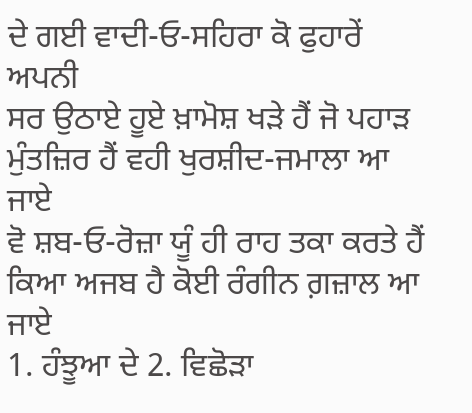ਦੇ ਗਈ ਵਾਦੀ-ਓ-ਸਹਿਰਾ ਕੋ ਫੁਹਾਰੇਂ ਅਪਨੀ
ਸਰ ਉਠਾਏ ਹੂਏ ਖ਼ਾਮੋਸ਼ ਖੜੇ ਹੈਂ ਜੋ ਪਹਾੜ
ਮੁੰਤਜ਼ਿਰ ਹੈਂ ਵਹੀ ਖੁਰਸ਼ੀਦ-ਜਮਾਲਾ ਆ ਜਾਏ
ਵੋ ਸ਼ਬ-ਓ-ਰੋਜ਼ਾ ਯੂੰ ਹੀ ਰਾਹ ਤਕਾ ਕਰਤੇ ਹੈਂ
ਕਿਆ ਅਜਬ ਹੈ ਕੋਈ ਰੰਗੀਨ ਗ਼ਜ਼ਾਲ ਆ ਜਾਏ
1. ਹੰਝੂਆ ਦੇ 2. ਵਿਛੋੜਾ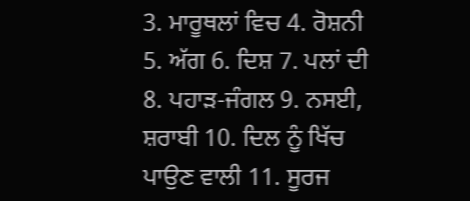3. ਮਾਰੂਥਲਾਂ ਵਿਚ 4. ਰੋਸ਼ਨੀ 5. ਅੱਗ 6. ਦਿਸ਼ 7. ਪਲਾਂ ਦੀ 8. ਪਹਾੜ-ਜੰਗਲ 9. ਨਸਈ, ਸ਼ਰਾਬੀ 10. ਦਿਲ ਨੂੰ ਖਿੱਚ ਪਾਉਣ ਵਾਲੀ 11. ਸੂਰਜ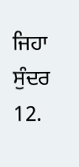ਜਿਹਾ ਸੁੰਦਰ 12.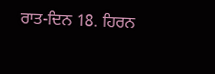ਰਾਤ-ਦਿਨ 18. ਹਿਰਨ